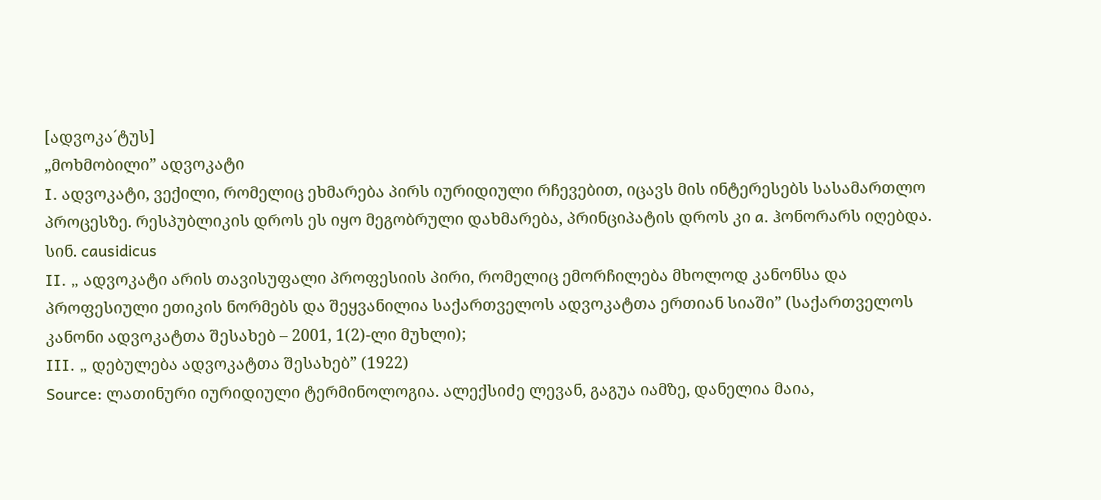[ადვოკა´ტუს]
„მოხმობილი” ადვოკატი
I. ადვოკატი, ვექილი, რომელიც ეხმარება პირს იურიდიული რჩევებით, იცავს მის ინტერესებს სასამართლო პროცესზე. რესპუბლიკის დროს ეს იყო მეგობრული დახმარება, პრინციპატის დროს კი a. ჰონორარს იღებდა. სინ. causidicus
II. „ ადვოკატი არის თავისუფალი პროფესიის პირი, რომელიც ემორჩილება მხოლოდ კანონსა და პროფესიული ეთიკის ნორმებს და შეყვანილია საქართველოს ადვოკატთა ერთიან სიაში” (საქართველოს კანონი ადვოკატთა შესახებ – 2001, 1(2)-ლი მუხლი);
III. „ დებულება ადვოკატთა შესახებ” (1922)
Source: ლათინური იურიდიული ტერმინოლოგია. ალექსიძე ლევან, გაგუა იამზე, დანელია მაია,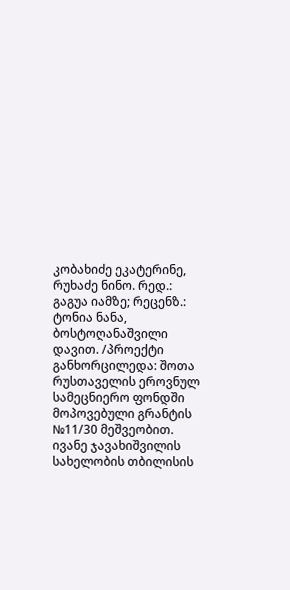კობახიძე ეკატერინე, რუხაძე ნინო. რედ.: გაგუა იამზე; რეცენზ.: ტონია ნანა, ბოსტოღანაშვილი დავით. /პროექტი განხორცილედა: შოთა რუსთაველის ეროვნულ სამეცნიერო ფონდში მოპოვებული გრანტის №11/30 მეშვეობით. ივანე ჯავახიშვილის სახელობის თბილისის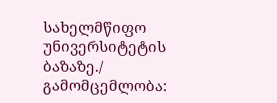სახელმწიფო უნივერსიტეტის ბაზაზე./ გამომცემლობა: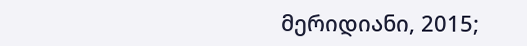მერიდიანი, 2015;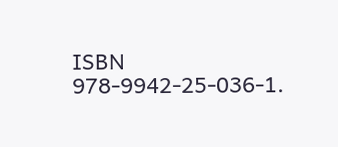ISBN 978-9942-25-036-1.